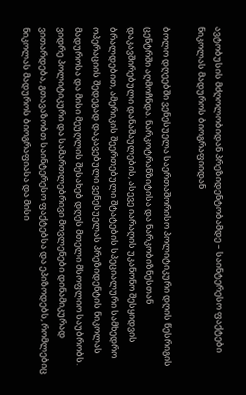ავტობუსის მძღოლობიდან პრეზიდენტობამდე – საინტერესო ფაქტები ნიკოლას მადუროს ბიოგრაფიიდან

ბოლო დღეებში ვენესუელა საერთაშორისო პოლიტიკური დღის წესრიგის ცენტრში აღმოჩნდა. ნარკოტრანზიტისა და ნარკობიზნესთან დაკავშირებული დანაშაულების, ასევე იარაღის უკანონო შესყიდვის ბრალდებით, ამერიკის შეერთებული შტატების სპეციალური სამხედრო ოპერაციის შედეგად დაკავებული ვენესუელას პრეზიდენტის ნიკოლას მადუროსა და მისი მეუღლის შესახებ დღეს მთელი მსოფლიო საუბრობს. ვიდრე პოლიტიკური და სამართლებრივი მოვლენები დინამიკურად ვითარდება, გთავაზობთ საინტერესო ფაქტებსა და ეპიზოდებს, რომლებიც ნიკოლას მადუროს ბიოგრაფიასა და მისი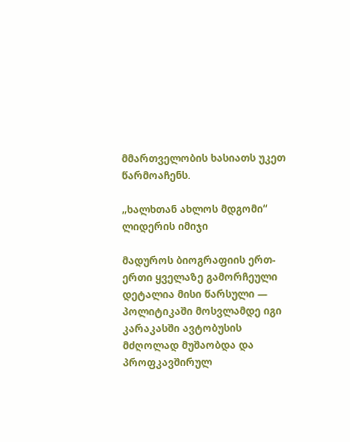მმართველობის ხასიათს უკეთ წარმოაჩენს.

„ხალხთან ახლოს მდგომი“ ლიდერის იმიჯი

მადუროს ბიოგრაფიის ერთ-ერთი ყველაზე გამორჩეული დეტალია მისი წარსული — პოლიტიკაში მოსვლამდე იგი კარაკასში ავტობუსის მძღოლად მუშაობდა და პროფკავშირულ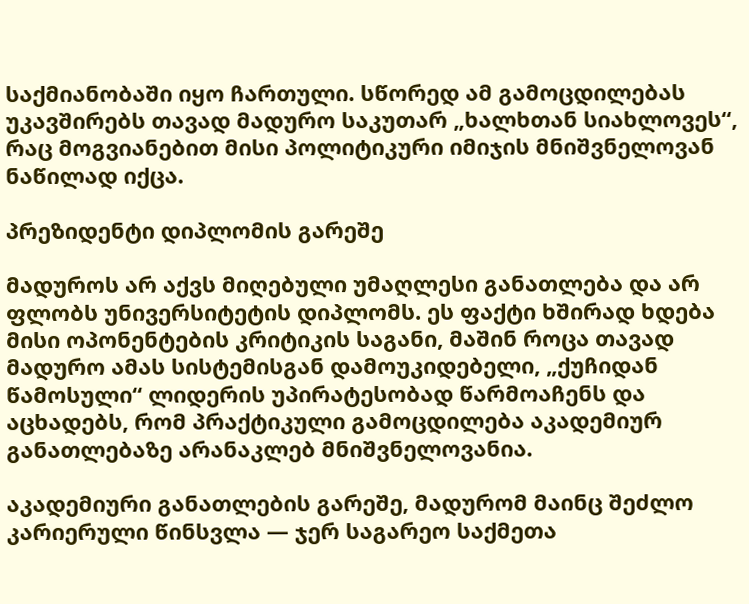საქმიანობაში იყო ჩართული. სწორედ ამ გამოცდილებას უკავშირებს თავად მადურო საკუთარ „ხალხთან სიახლოვეს“, რაც მოგვიანებით მისი პოლიტიკური იმიჯის მნიშვნელოვან ნაწილად იქცა.

პრეზიდენტი დიპლომის გარეშე

მადუროს არ აქვს მიღებული უმაღლესი განათლება და არ ფლობს უნივერსიტეტის დიპლომს. ეს ფაქტი ხშირად ხდება მისი ოპონენტების კრიტიკის საგანი, მაშინ როცა თავად მადურო ამას სისტემისგან დამოუკიდებელი, „ქუჩიდან წამოსული“ ლიდერის უპირატესობად წარმოაჩენს და აცხადებს, რომ პრაქტიკული გამოცდილება აკადემიურ განათლებაზე არანაკლებ მნიშვნელოვანია.

აკადემიური განათლების გარეშე, მადურომ მაინც შეძლო კარიერული წინსვლა — ჯერ საგარეო საქმეთა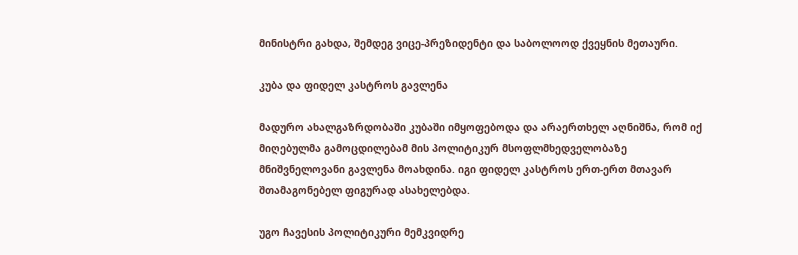მინისტრი გახდა, შემდეგ ვიცე-პრეზიდენტი და საბოლოოდ ქვეყნის მეთაური.

კუბა და ფიდელ კასტროს გავლენა

მადურო ახალგაზრდობაში კუბაში იმყოფებოდა და არაერთხელ აღნიშნა, რომ იქ მიღებულმა გამოცდილებამ მის პოლიტიკურ მსოფლმხედველობაზე მნიშვნელოვანი გავლენა მოახდინა. იგი ფიდელ კასტროს ერთ-ერთ მთავარ შთამაგონებელ ფიგურად ასახელებდა.

უგო ჩავესის პოლიტიკური მემკვიდრე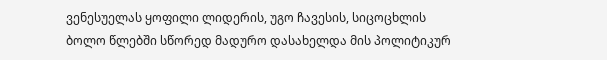ვენესუელას ყოფილი ლიდერის, უგო ჩავესის, სიცოცხლის ბოლო წლებში სწორედ მადურო დასახელდა მის პოლიტიკურ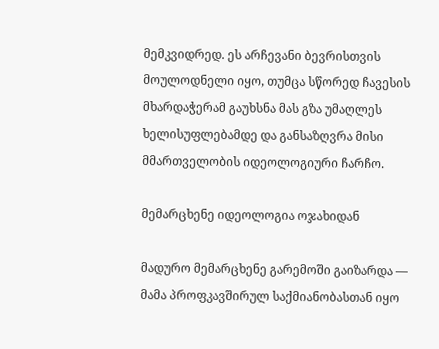მემკვიდრედ. ეს არჩევანი ბევრისთვის მოულოდნელი იყო, თუმცა სწორედ ჩავესის მხარდაჭერამ გაუხსნა მას გზა უმაღლეს ხელისუფლებამდე და განსაზღვრა მისი მმართველობის იდეოლოგიური ჩარჩო.

მემარცხენე იდეოლოგია ოჯახიდან

მადურო მემარცხენე გარემოში გაიზარდა — მამა პროფკავშირულ საქმიანობასთან იყო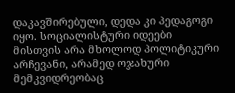დაკავშირებული, დედა კი პედაგოგი იყო. სოციალისტური იდეები მისთვის არა მხოლოდ პოლიტიკური არჩევანი, არამედ ოჯახური მემკვიდრეობაც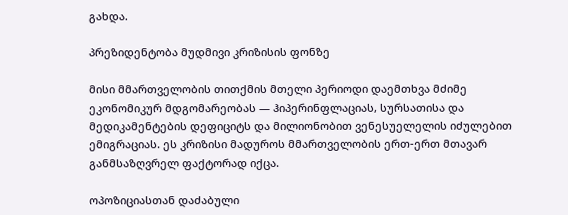გახდა.

პრეზიდენტობა მუდმივი კრიზისის ფონზე

მისი მმართველობის თითქმის მთელი პერიოდი დაემთხვა მძიმე ეკონომიკურ მდგომარეობას — ჰიპერინფლაციას, სურსათისა და მედიკამენტების დეფიციტს და მილიონობით ვენესუელელის იძულებით ემიგრაციას. ეს კრიზისი მადუროს მმართველობის ერთ-ერთ მთავარ განმსაზღვრელ ფაქტორად იქცა.

ოპოზიციასთან დაძაბული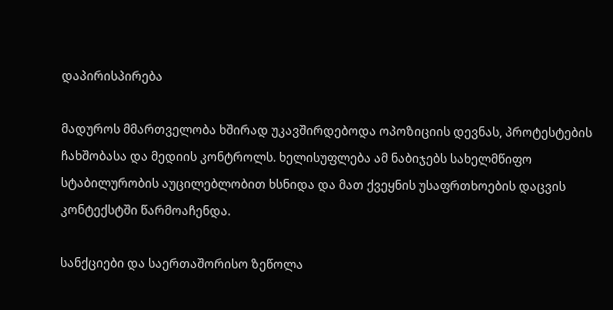დაპირისპირება

მადუროს მმართველობა ხშირად უკავშირდებოდა ოპოზიციის დევნას, პროტესტების ჩახშობასა და მედიის კონტროლს. ხელისუფლება ამ ნაბიჯებს სახელმწიფო სტაბილურობის აუცილებლობით ხსნიდა და მათ ქვეყნის უსაფრთხოების დაცვის კონტექსტში წარმოაჩენდა.

სანქციები და საერთაშორისო ზეწოლა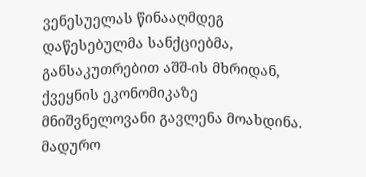ვენესუელას წინააღმდეგ დაწესებულმა სანქციებმა, განსაკუთრებით აშშ-ის მხრიდან, ქვეყნის ეკონომიკაზე მნიშვნელოვანი გავლენა მოახდინა. მადურო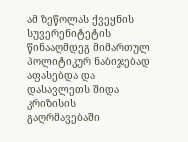ამ ზეწოლას ქვეყნის სუვერენიტეტის წინააღმდეგ მიმართულ პოლიტიკურ ნაბიჯებად აფასებდა და დასავლეთს შიდა კრიზისის გაღრმავებაში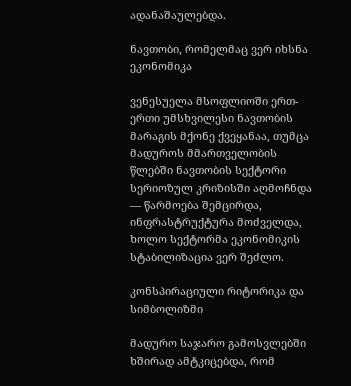ადანაშაულებდა.

ნავთობი, რომელმაც ვერ იხსნა ეკონომიკა

ვენესუელა მსოფლიოში ერთ-ერთი უმსხვილესი ნავთობის მარაგის მქონე ქვეყანაა, თუმცა მადუროს მმართველობის წლებში ნავთობის სექტორი სერიოზულ კრიზისში აღმოჩნდა — წარმოება შემცირდა, ინფრასტრუქტურა მოძველდა, ხოლო სექტორმა ეკონომიკის სტაბილიზაცია ვერ შეძლო.

კონსპირაციული რიტორიკა და სიმბოლიზმი

მადურო საჯარო გამოსვლებში ხშირად ამტკიცებდა, რომ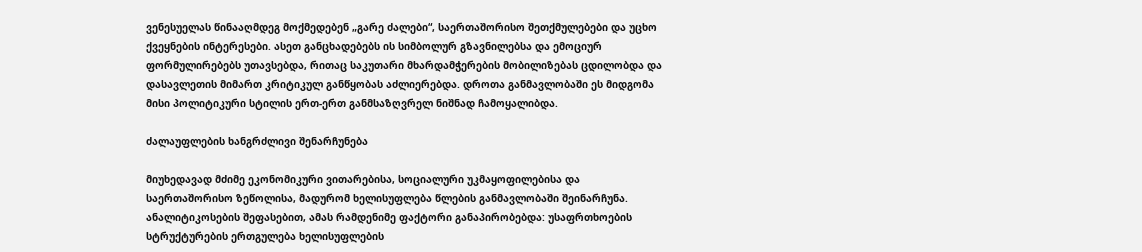ვენესუელას წინააღმდეგ მოქმედებენ „გარე ძალები“, საერთაშორისო შეთქმულებები და უცხო ქვეყნების ინტერესები. ასეთ განცხადებებს ის სიმბოლურ გზავნილებსა და ემოციურ ფორმულირებებს უთავსებდა, რითაც საკუთარი მხარდამჭერების მობილიზებას ცდილობდა და დასავლეთის მიმართ კრიტიკულ განწყობას აძლიერებდა. დროთა განმავლობაში ეს მიდგომა მისი პოლიტიკური სტილის ერთ-ერთ განმსაზღვრელ ნიშნად ჩამოყალიბდა.

ძალაუფლების ხანგრძლივი შენარჩუნება

მიუხედავად მძიმე ეკონომიკური ვითარებისა, სოციალური უკმაყოფილებისა და საერთაშორისო ზეწოლისა, მადურომ ხელისუფლება წლების განმავლობაში შეინარჩუნა. ანალიტიკოსების შეფასებით, ამას რამდენიმე ფაქტორი განაპირობებდა: უსაფრთხოების სტრუქტურების ერთგულება ხელისუფლების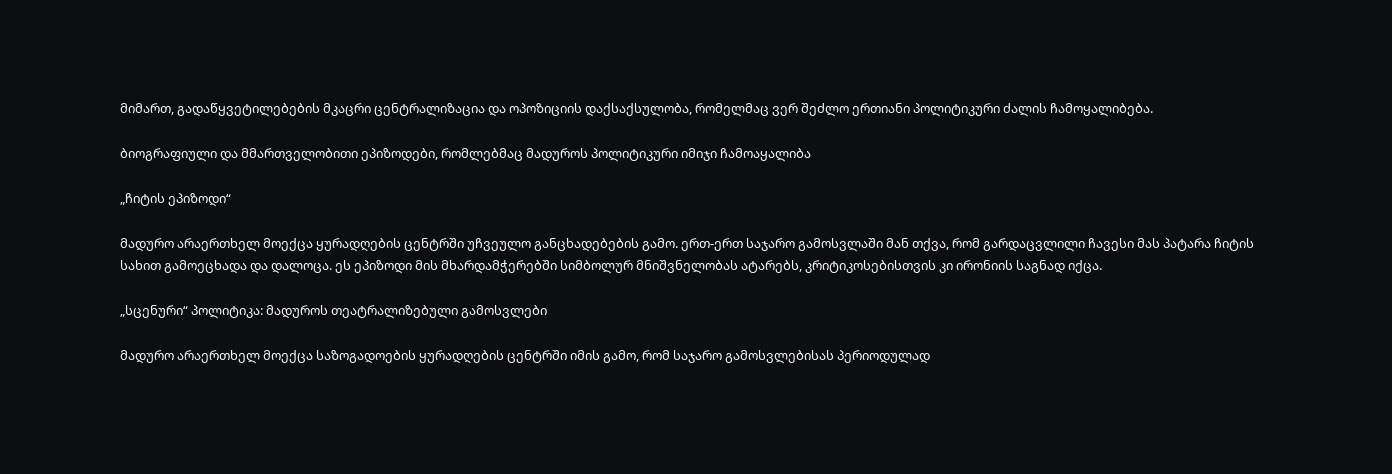მიმართ, გადაწყვეტილებების მკაცრი ცენტრალიზაცია და ოპოზიციის დაქსაქსულობა, რომელმაც ვერ შეძლო ერთიანი პოლიტიკური ძალის ჩამოყალიბება.

ბიოგრაფიული და მმართველობითი ეპიზოდები, რომლებმაც მადუროს პოლიტიკური იმიჯი ჩამოაყალიბა

„ჩიტის ეპიზოდი“

მადურო არაერთხელ მოექცა ყურადღების ცენტრში უჩვეულო განცხადებების გამო. ერთ-ერთ საჯარო გამოსვლაში მან თქვა, რომ გარდაცვლილი ჩავესი მას პატარა ჩიტის სახით გამოეცხადა და დალოცა. ეს ეპიზოდი მის მხარდამჭერებში სიმბოლურ მნიშვნელობას ატარებს, კრიტიკოსებისთვის კი ირონიის საგნად იქცა.

„სცენური“ პოლიტიკა: მადუროს თეატრალიზებული გამოსვლები

მადურო არაერთხელ მოექცა საზოგადოების ყურადღების ცენტრში იმის გამო, რომ საჯარო გამოსვლებისას პერიოდულად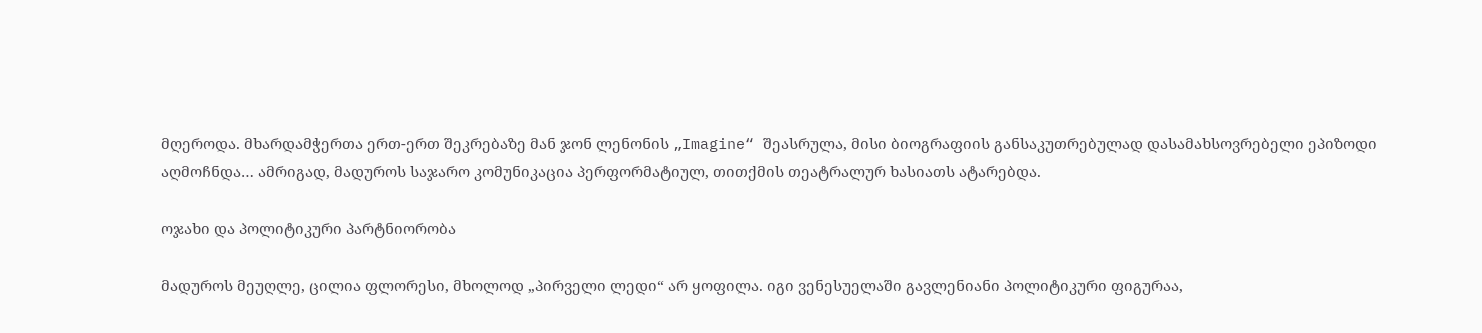მღეროდა. მხარდამჭერთა ერთ-ერთ შეკრებაზე მან ჯონ ლენონის „Imagine“ შეასრულა, მისი ბიოგრაფიის განსაკუთრებულად დასამახსოვრებელი ეპიზოდი აღმოჩნდა… ამრიგად, მადუროს საჯარო კომუნიკაცია პერფორმატიულ, თითქმის თეატრალურ ხასიათს ატარებდა.

ოჯახი და პოლიტიკური პარტნიორობა

მადუროს მეუღლე, ცილია ფლორესი, მხოლოდ „პირველი ლედი“ არ ყოფილა. იგი ვენესუელაში გავლენიანი პოლიტიკური ფიგურაა,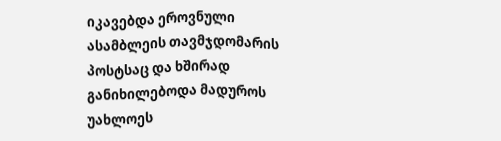იკავებდა ეროვნული ასამბლეის თავმჯდომარის პოსტსაც და ხშირად განიხილებოდა მადუროს უახლოეს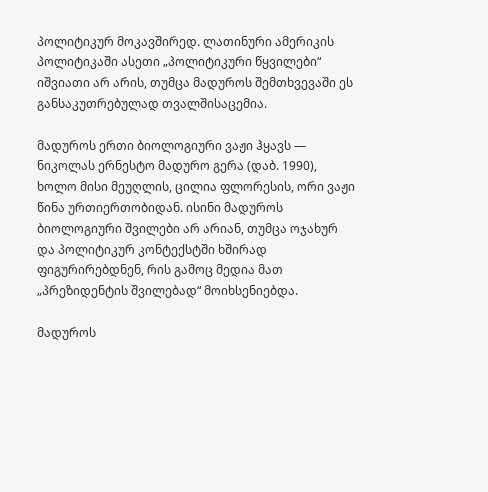პოლიტიკურ მოკავშირედ. ლათინური ამერიკის პოლიტიკაში ასეთი „პოლიტიკური წყვილები“ იშვიათი არ არის, თუმცა მადუროს შემთხვევაში ეს განსაკუთრებულად თვალშისაცემია.

მადუროს ერთი ბიოლოგიური ვაჟი ჰყავს — ნიკოლას ერნესტო მადურო გერა (დაბ. 1990), ხოლო მისი მეუღლის, ცილია ფლორესის, ორი ვაჟი წინა ურთიერთობიდან. ისინი მადუროს ბიოლოგიური შვილები არ არიან, თუმცა ოჯახურ და პოლიტიკურ კონტექსტში ხშირად ფიგურირებდნენ, რის გამოც მედია მათ „პრეზიდენტის შვილებად“ მოიხსენიებდა.

მადუროს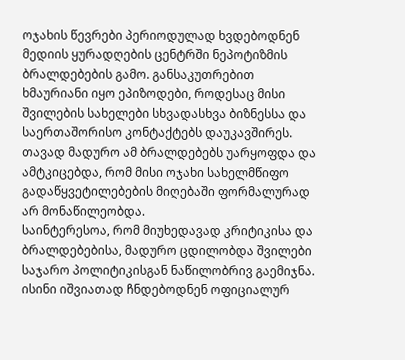ოჯახის წევრები პერიოდულად ხვდებოდნენ მედიის ყურადღების ცენტრში ნეპოტიზმის ბრალდებების გამო. განსაკუთრებით ხმაურიანი იყო ეპიზოდები, როდესაც მისი შვილების სახელები სხვადასხვა ბიზნესსა და საერთაშორისო კონტაქტებს დაუკავშირეს. თავად მადურო ამ ბრალდებებს უარყოფდა და ამტკიცებდა, რომ მისი ოჯახი სახელმწიფო გადაწყვეტილებების მიღებაში ფორმალურად არ მონაწილეობდა.
საინტერესოა, რომ მიუხედავად კრიტიკისა და ბრალდებებისა, მადურო ცდილობდა შვილები საჯარო პოლიტიკისგან ნაწილობრივ გაემიჯნა. ისინი იშვიათად ჩნდებოდნენ ოფიციალურ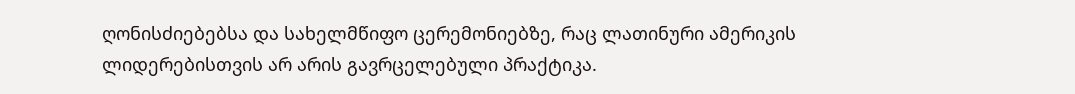ღონისძიებებსა და სახელმწიფო ცერემონიებზე, რაც ლათინური ამერიკის ლიდერებისთვის არ არის გავრცელებული პრაქტიკა.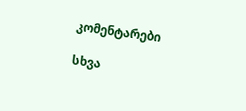კომენტარები

სხვა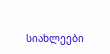სიახლეები